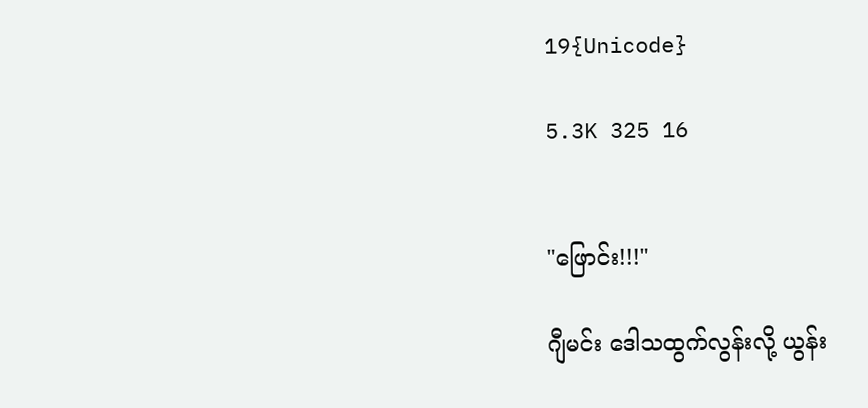19{Unicode}

5.3K 325 16


"ဖြောင်း!!!"

ဂျီမင်း ဒေါသထွက်လွန်းလို့ ယွန်း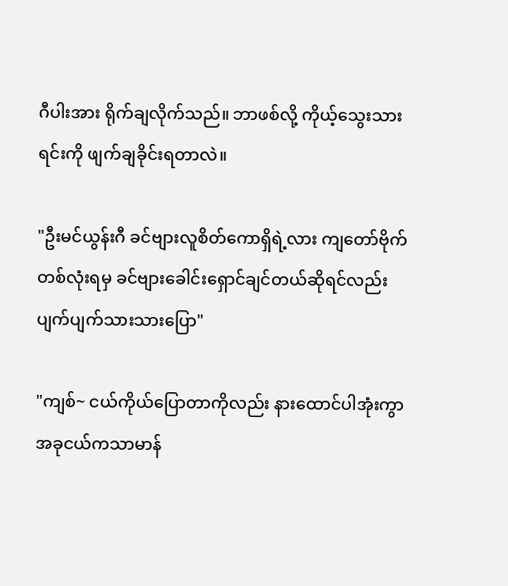ဂီပါးအား ရိုက်ချလိုက်သည်။ ဘာဖစ်လို့ ကိုယ့်သွေးသားရင်းကို ဖျက်ချခိုင်းရတာလဲ။

"ဦးမင်ယွန်းဂီ ခင်ဗျားလူစိတ်ကောရှိရဲ့လား ကျတော်ဗိုက်တစ်လုံးရမှ ခင်ဗျားခေါင်းရှောင်ချင်တယ်ဆိုရင်လည်း ပျက်ပျက်သားသားပြော"

"ကျစ်~ ငယ်ကိုယ်ပြောတာကိုလည်း နားထောင်ပါအုံးကွာ အခုငယ်ကသာမာန်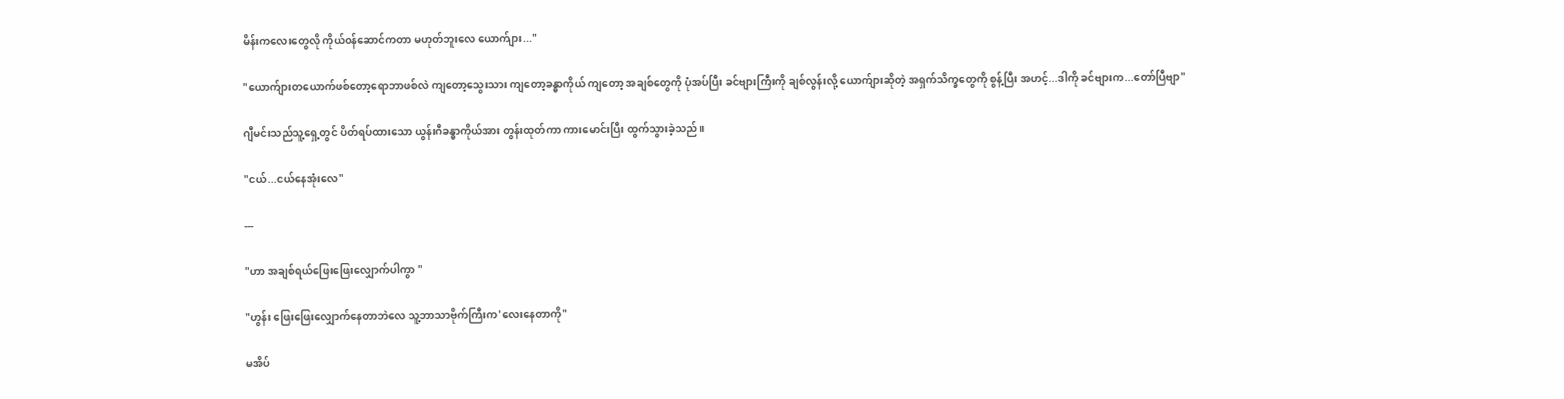မိန်းကလေးတွေလို ကိုယ်၀န်ဆောင်ကတာ မဟုတ်ဘူးလေ ယောက်ျား..."

"ယောက်ျားတယောက်ဖစ်တော့ရောဘာဖစ်လဲ ကျတော့သွေးသား ကျတော့ခန္ဓာကိုယ် ကျတော့ အချစ်တွေကို ပုံအပ်ပြီး ခင်ဗျားကြီးကို ချစ်လွန်းလို့ ယောက်ျားဆိုတဲ့ အရှက်သိက္ခတွေကို စွန့်ပြီး အဟင့်...ဒါကို ခင်ဗျားက...တော်ပြီဗျာ"

ဂျီမင်းသည်သူ့ရှေ့တွင် ပိတ်ရပ်ထားသော ယွန်းဂီခန္ဓာကိုယ်အား တွန်းထုတ်ကာ ကားမောင်းပြီး ထွက်သွားခဲ့သည်။

"ငယ်...ငယ်နေအုံးလေ"

---

"ဟာ အချစ်ရယ်ဖြေးဖြေးလျှောက်ပါကွာ "

"ဟွန်း ဖြေးဖြေးလျှောက်နေတာဘဲလေ သူ့ဘာသာဗိုက်ကြီးက'လေးနေတာကို"

မအိပ်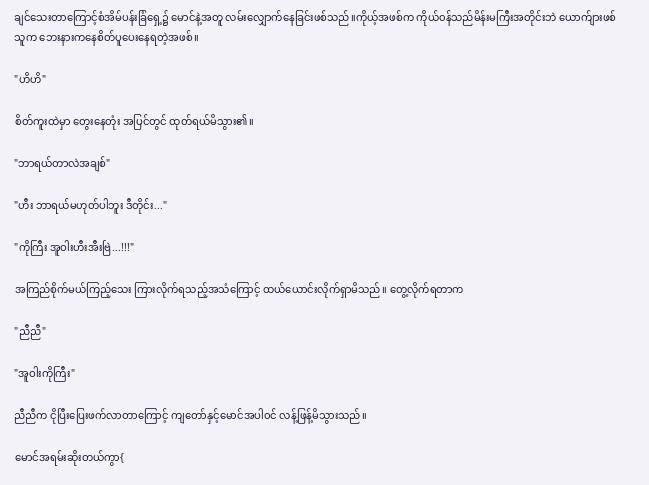ချင်သေးတာကြောင့်စံအိမ်ပန်းခြံရှေ့၌ ‌မောင်နဲ့အတူ လမ်းလျှောက်နေခြင်းဖစ်သည်။ကိုယ့်အဖစ်က ကိုယ်၀န်သည်မိန်းမကြီးအတိုင်းဘဲ ယောက်ျားဖစ်သူက ဘေးနားကနေစိတ်ပူပေးနေရတဲ့အဖစ်။

"ဟိဟိ"

စိတ်ကူးထဲမှာ တွေးနေတုံး အပြင်တွင် ထုတ်ရယ်မိသွား၏။

"ဘာရယ်တာလဲအချစ်"

"ဟီး ဘာရယ်မဟုတ်ပါဘူး ဒီတိုင်း..."

"ကိုကြီး အူဝါးဟီးအီးဗြဲ...!!!"

အကြည်စိုက်မယ်ကြည့်သေး ကြားလိုက်ရသည့်အသံကြောင့် ထယ်ယောင်းလိုက်ရှာမိသည်။ တွေ့လိုက်ရတာက

"ညီညီ"

"အူဝါးကိုကြီး"

ညီညီက ငိုပြီးပြေးဖက်လာတာကြောင့် ကျတော်နှင့်မောင်အပါ၀င် လန့်ဖြန့်မိသွားသည်။

မောင်အရမ်းဆိုးတယ်ကွာ{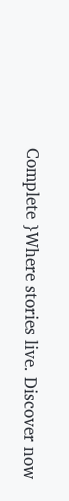Complete }Where stories live. Discover now